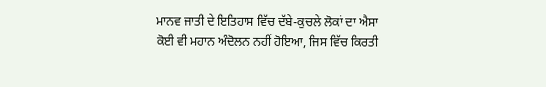ਮਾਨਵ ਜਾਤੀ ਦੇ ਇਤਿਹਾਸ ਵਿੱਚ ਦੱਬੇ-ਕੁਚਲੇ ਲੋਕਾਂ ਦਾ ਐਸਾ ਕੋਈ ਵੀ ਮਹਾਨ ਅੰਦੋਲਨ ਨਹੀਂ ਹੋਇਆ, ਜਿਸ ਵਿੱਚ ਕਿਰਤੀ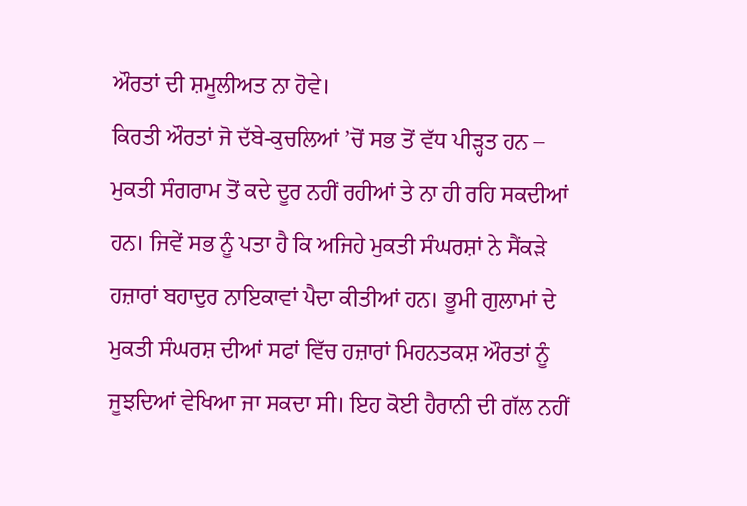ਔਰਤਾਂ ਦੀ ਸ਼ਮੂਲੀਅਤ ਨਾ ਹੋਵੇ।
ਕਿਰਤੀ ਔਰਤਾਂ ਜੋ ਦੱਬੇ-ਕੁਚਲਿਆਂ ’ਚੋਂ ਸਭ ਤੋਂ ਵੱਧ ਪੀੜ੍ਹਤ ਹਨ – ਮੁਕਤੀ ਸੰਗਰਾਮ ਤੋਂ ਕਦੇ ਦੂਰ ਨਹੀਂ ਰਹੀਆਂ ਤੇ ਨਾ ਹੀ ਰਹਿ ਸਕਦੀਆਂ ਹਨ। ਜਿਵੇਂ ਸਭ ਨੂੰ ਪਤਾ ਹੈ ਕਿ ਅਜਿਹੇ ਮੁਕਤੀ ਸੰਘਰਸ਼ਾਂ ਨੇ ਸੈਂਕੜੇ ਹਜ਼ਾਰਾਂ ਬਹਾਦੁਰ ਨਾਇਕਾਵਾਂ ਪੈਦਾ ਕੀਤੀਆਂ ਹਨ। ਭੂਮੀ ਗੁਲਾਮਾਂ ਦੇ ਮੁਕਤੀ ਸੰਘਰਸ਼ ਦੀਆਂ ਸਫਾਂ ਵਿੱਚ ਹਜ਼ਾਰਾਂ ਮਿਹਨਤਕਸ਼ ਔਰਤਾਂ ਨੂੰ ਜੂਝਦਿਆਂ ਵੇਖਿਆ ਜਾ ਸਕਦਾ ਸੀ। ਇਹ ਕੋਈ ਹੈਰਾਨੀ ਦੀ ਗੱਲ ਨਹੀਂ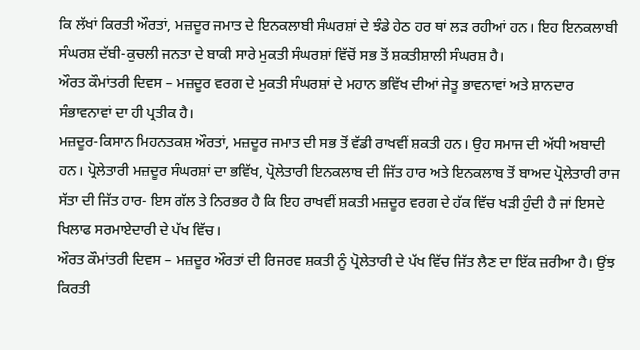ਕਿ ਲੱਖਾਂ ਕਿਰਤੀ ਔਰਤਾਂ, ਮਜ਼ਦੂਰ ਜਮਾਤ ਦੇ ਇਨਕਲਾਬੀ ਸੰਘਰਸ਼ਾਂ ਦੇ ਝੰਡੇ ਹੇਠ ਹਰ ਥਾਂ ਲੜ ਰਹੀਆਂ ਹਨ। ਇਹ ਇਨਕਲਾਬੀ ਸੰਘਰਸ਼ ਦੱਬੀ-ਕੁਚਲੀ ਜਨਤਾ ਦੇ ਬਾਕੀ ਸਾਰੇ ਮੁਕਤੀ ਸੰਘਰਸ਼ਾਂ ਵਿੱਚੋਂ ਸਭ ਤੋਂ ਸ਼ਕਤੀਸ਼ਾਲੀ ਸੰਘਰਸ਼ ਹੈ।
ਔਰਤ ਕੌਮਾਂਤਰੀ ਦਿਵਸ – ਮਜ਼ਦੂਰ ਵਰਗ ਦੇ ਮੁਕਤੀ ਸੰਘਰਸ਼ਾਂ ਦੇ ਮਹਾਨ ਭਵਿੱਖ ਦੀਆਂ ਜੇਤੂ ਭਾਵਨਾਵਾਂ ਅਤੇ ਸ਼ਾਨਦਾਰ ਸੰਭਾਵਨਾਵਾਂ ਦਾ ਹੀ ਪ੍ਰਤੀਕ ਹੈ।
ਮਜ਼ਦੂਰ-ਕਿਸਾਨ ਮਿਹਨਤਕਸ਼ ਔਰਤਾਂ, ਮਜ਼ਦੂਰ ਜਮਾਤ ਦੀ ਸਭ ਤੋਂ ਵੱਡੀ ਰਾਖਵੀਂ ਸ਼ਕਤੀ ਹਨ। ਉਹ ਸਮਾਜ ਦੀ ਅੱਧੀ ਅਬਾਦੀ ਹਨ। ਪ੍ਰੋਲੇਤਾਰੀ ਮਜ਼ਦੂਰ ਸੰਘਰਸ਼ਾਂ ਦਾ ਭਵਿੱਖ, ਪ੍ਰੋਲੇਤਾਰੀ ਇਨਕਲਾਬ ਦੀ ਜਿੱਤ ਹਾਰ ਅਤੇ ਇਨਕਲਾਬ ਤੋਂ ਬਾਅਦ ਪ੍ਰੋਲੇਤਾਰੀ ਰਾਜ ਸੱਤਾ ਦੀ ਜਿੱਤ ਹਾਰ- ਇਸ ਗੱਲ ਤੇ ਨਿਰਭਰ ਹੈ ਕਿ ਇਹ ਰਾਖਵੀਂ ਸ਼ਕਤੀ ਮਜ਼ਦੂਰ ਵਰਗ ਦੇ ਹੱਕ ਵਿੱਚ ਖੜੀ ਹੁੰਦੀ ਹੈ ਜਾਂ ਇਸਦੇ ਖਿਲਾਫ ਸਰਮਾਏਦਾਰੀ ਦੇ ਪੱਖ ਵਿੱਚ।
ਔਰਤ ਕੌਮਾਂਤਰੀ ਦਿਵਸ – ਮਜ਼ਦੂਰ ਔਰਤਾਂ ਦੀ ਰਿਜਰਵ ਸ਼ਕਤੀ ਨੂੰ ਪ੍ਰੋਲੇਤਾਰੀ ਦੇ ਪੱਖ ਵਿੱਚ ਜਿੱਤ ਲੈਣ ਦਾ ਇੱਕ ਜ਼ਰੀਆ ਹੈ। ਉਂਝ ਕਿਰਤੀ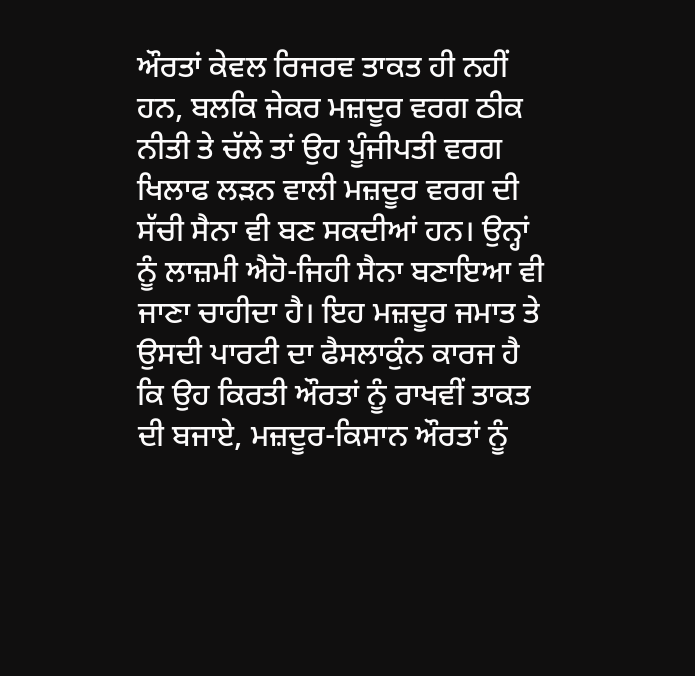ਔਰਤਾਂ ਕੇਵਲ ਰਿਜਰਵ ਤਾਕਤ ਹੀ ਨਹੀਂ ਹਨ, ਬਲਕਿ ਜੇਕਰ ਮਜ਼ਦੂਰ ਵਰਗ ਠੀਕ ਨੀਤੀ ਤੇ ਚੱਲੇ ਤਾਂ ਉਹ ਪੂੰਜੀਪਤੀ ਵਰਗ ਖਿਲਾਫ ਲੜਨ ਵਾਲੀ ਮਜ਼ਦੂਰ ਵਰਗ ਦੀ ਸੱਚੀ ਸੈਨਾ ਵੀ ਬਣ ਸਕਦੀਆਂ ਹਨ। ਉਨ੍ਹਾਂ ਨੂੰ ਲਾਜ਼ਮੀ ਐਹੋ-ਜਿਹੀ ਸੈਨਾ ਬਣਾਇਆ ਵੀ ਜਾਣਾ ਚਾਹੀਦਾ ਹੈ। ਇਹ ਮਜ਼ਦੂਰ ਜਮਾਤ ਤੇ ਉਸਦੀ ਪਾਰਟੀ ਦਾ ਫੈਸਲਾਕੁੰਨ ਕਾਰਜ ਹੈ ਕਿ ਉਹ ਕਿਰਤੀ ਔਰਤਾਂ ਨੂੰ ਰਾਖਵੀਂ ਤਾਕਤ ਦੀ ਬਜਾਏ, ਮਜ਼ਦੂਰ-ਕਿਸਾਨ ਔਰਤਾਂ ਨੂੰ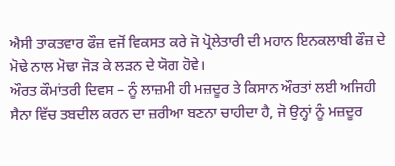ਐਸੀ ਤਾਕਤਵਾਰ ਫੌਜ਼ ਵਜੋਂ ਵਿਕਸਤ ਕਰੇ ਜੋ ਪ੍ਰੋਲੇਤਾਰੀ ਦੀ ਮਹਾਨ ਇਨਕਲਾਬੀ ਫੌਜ਼ ਦੇ ਮੋਢੇ ਨਾਲ ਮੋਢਾ ਜੋੜ ਕੇ ਲੜਨ ਦੇ ਯੋਗ ਹੋਵੇ।
ਔਰਤ ਕੌਮਾਂਤਰੀ ਦਿਵਸ – ਨੂੰ ਲਾਜ਼ਮੀ ਹੀ ਮਜ਼ਦੂਰ ਤੇ ਕਿਸਾਨ ਔਰਤਾਂ ਲਈ ਅਜਿਹੀ ਸੈਨਾ ਵਿੱਚ ਤਬਦੀਲ ਕਰਨ ਦਾ ਜ਼ਰੀਆ ਬਣਨਾ ਚਾਹੀਦਾ ਹੈ, ਜੋ ਉਨ੍ਹਾਂ ਨੂੰ ਮਜ਼ਦੂਰ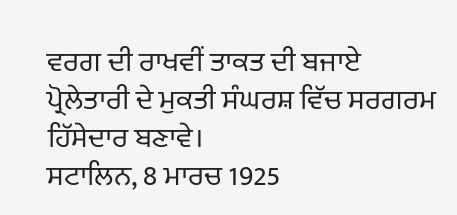ਵਰਗ ਦੀ ਰਾਖਵੀਂ ਤਾਕਤ ਦੀ ਬਜਾਏ ਪ੍ਰੋਲੇਤਾਰੀ ਦੇ ਮੁਕਤੀ ਸੰਘਰਸ਼ ਵਿੱਚ ਸਰਗਰਮ ਹਿੱਸੇਦਾਰ ਬਣਾਵੇ।
ਸਟਾਲਿਨ, 8 ਮਾਰਚ 1925